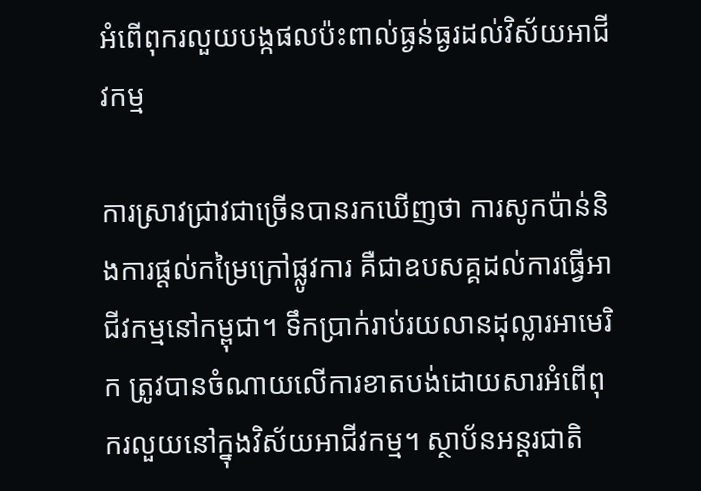អំពើពុករលួយបង្កផលប៉ះពាល់ធ្ងន់ធ្ងរដល់វិស័យអាជីវកម្ម

ការស្រាវជ្រាវជាច្រើនបានរកឃើញថា ការសូកប៉ាន់និងការផ្ដល់កម្រៃក្រៅផ្លូវការ គឺជាឧបសគ្គដល់ការធ្វើអាជីវកម្មនៅកម្ពុជា។ ទឹកប្រាក់រាប់រយលានដុល្លារអាមេរិក ត្រូវបានចំណាយលើការខាតបង់ដោយសារអំពើពុករលួយនៅក្នុងវិស័យអាជីវកម្ម។ ស្ថាប័នអន្តរជាតិ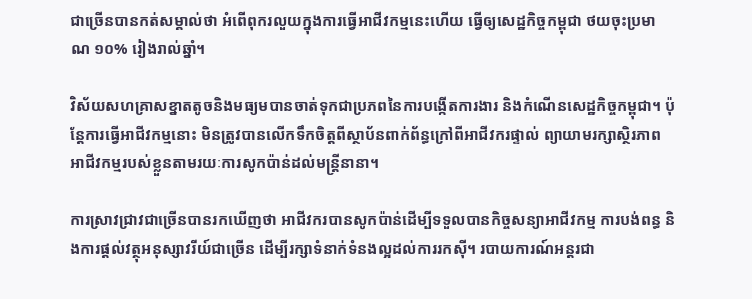ជាច្រើនបានកត់សម្គាល់ថា អំពើពុករលួយក្នុងការធ្វើអាជីវកម្មនេះហើយ ធ្វើឲ្យសេដ្ឋកិច្ចកម្ពុជា ថយចុះប្រមាណ ១០% រៀងរាល់ឆ្នាំ។

វិស័យសហគ្រាសខ្នាតតូចនិងមធ្យមបានចាត់ទុកជាប្រភពនៃការបង្កើតការងារ និងកំណើនសេដ្ឋកិច្ចកម្ពុជា។ ប៉ុន្តែការធ្វើអាជីវកម្មនោះ មិនត្រូវបានលើកទឹកចិត្តពីស្ថាប័នពាក់ព័ន្ធក្រៅពីអាជីវករផ្ទាល់ ព្យាយាមរក្សាស្ថិរភាពអាជីវកម្មរបស់ខ្លួនតាមរយៈការសូកប៉ាន់ដល់មន្ត្រីនានា។

ការស្រាវជ្រាវជាច្រើនបានរកឃើញថា អាជីវករបានសូកប៉ាន់ដើម្បីទទួលបានកិច្ចសន្យាអាជីវកម្ម ការបង់ពន្ធ និងការផ្ដល់វត្ថុអនុស្សាវរីយ៍ជាច្រើន ដើម្បីរក្សាទំនាក់ទំនងល្អដល់ការរកស៊ី។ របាយការណ៍អន្តរជា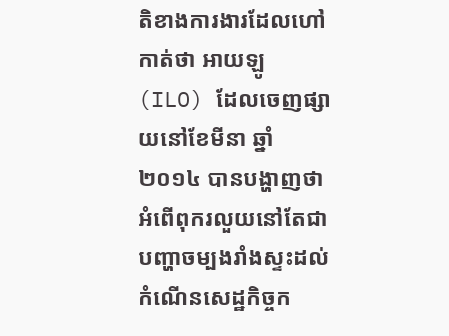តិខាងការងារដែលហៅកាត់ថា អាយឡូ (ILO) ដែលចេញផ្សាយនៅខែមីនា ឆ្នាំ២០១៤ បានបង្ហាញថា អំពើពុករលួយនៅតែជាបញ្ហាចម្បងរាំងស្ទះដល់កំណើនសេដ្ឋកិច្ចក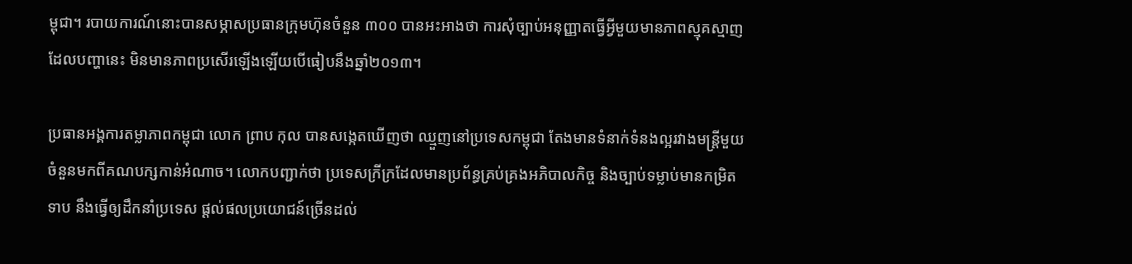ម្ពុជា។ របាយការណ៍នោះបានសម្ភាសប្រធានក្រុមហ៊ុនចំនួន ៣០០ បានអះអាងថា ការសុំច្បាប់អនុញ្ញាតធ្វើអ្វីមួយមានភាពស្មុគស្មាញ ដែលបញ្ហានេះ មិនមានភាពប្រសើរឡើងឡើយបើធៀបនឹងឆ្នាំ២០១៣។

ប្រធានអង្គការតម្លាភាពកម្ពុជា លោក ព្រាប កុល បានសង្កេតឃើញថា ឈ្មួញនៅប្រទេសកម្ពុជា តែងមានទំនាក់ទំនងល្អរវាងមន្ត្រីមួយចំនួនមកពីគណបក្សកាន់អំណាច។ លោកបញ្ជាក់ថា ប្រទេសក្រីក្រដែលមានប្រព័ន្ធគ្រប់គ្រងអភិបាលកិច្ច និងច្បាប់ទម្លាប់មានកម្រិតទាប នឹងធ្វើឲ្យដឹកនាំប្រទេស ផ្ដល់ផលប្រយោជន៍ច្រើនដល់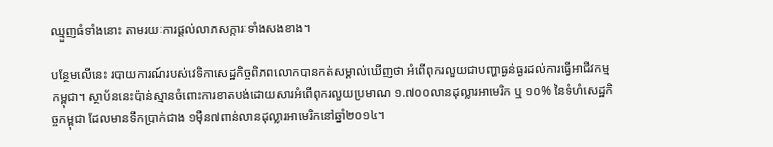ឈ្មួញធំទាំងនោះ តាមរយៈការផ្ដល់លាភសក្ការៈទាំងសងខាង។

បន្ថែមលើនេះ របាយការណ៍របស់វេទិកាសេដ្ឋកិច្ចពិភពលោកបានកត់សម្គាល់ឃើញថា អំពើពុករលួយជាបញ្ហាធ្ងន់ធ្ងរដល់ការធ្វើអាជីវកម្មកម្ពុជា។ ស្ថាប័ននេះប៉ាន់ស្មានចំពោះការខាតបង់ដោយសារអំពើពុករលួយប្រមាណ ១.៧០០លានដុល្លារអាមេរិក ឬ ១០% នៃទំហំសេដ្ឋកិច្ចកម្ពុជា ដែលមានទឹកប្រាក់ជាង ១ម៉ឺន៧ពាន់លានដុល្លារអាមេរិកនៅឆ្នាំ២០១៤។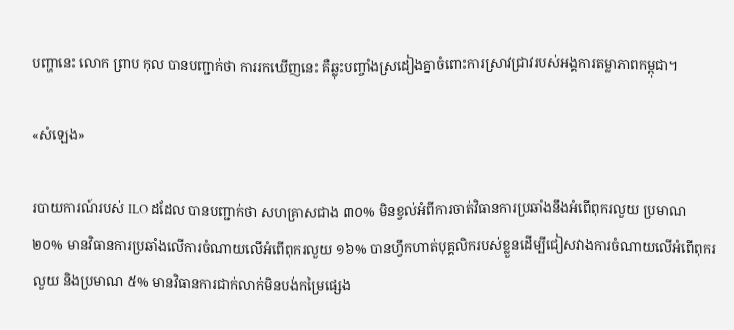បញ្ហានេះ លោក ព្រាប កុល បានបញ្ជាក់ថា ការរកឃើញនេះ គឺឆ្លុះបញ្ចាំងស្រដៀងគ្នាចំពោះការស្រាវជ្រាវរបស់អង្គការតម្លាភាពកម្ពុជា។

«សំឡេង»

របាយការណ៍របស់ ILO ដដែល បានបញ្ជាក់ថា សហគ្រាសជាង ៣០% មិនខ្វល់អំពីការចាត់វិធានការប្រឆាំងនឹងអំពើពុករលួយ ប្រមាណ ២០% មានវិធានការប្រឆាំងលើការចំណាយលើអំពើពុករលួយ ១៦% បានហ្វឹកហាត់បុគ្គលិករបស់ខ្លួនដើម្បីជៀសវាងការចំណាយលើអំពើពុករលួយ និងប្រមាណ ៥% មានវិធានការជាក់លាក់មិនបង់កម្រៃផ្សេង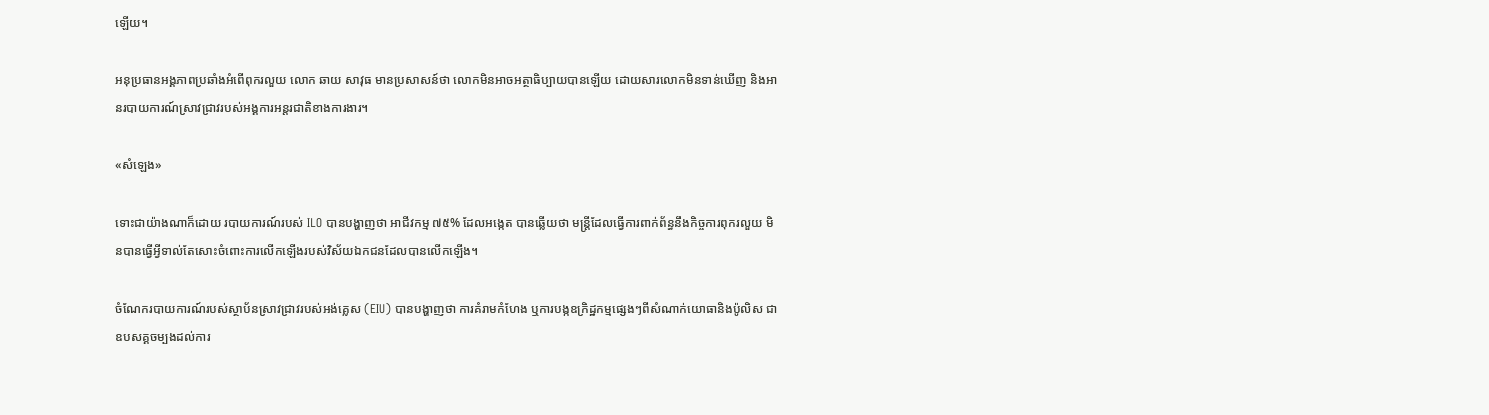ឡើយ។

អនុប្រធានអង្គភាពប្រឆាំងអំពើពុករលួយ លោក ឆាយ សាវុធ មានប្រសាសន៍ថា លោកមិនអាចអត្ថាធិប្បាយបានឡើយ ដោយសារលោកមិនទាន់ឃើញ និងអានរបាយការណ៍ស្រាវជ្រាវរបស់អង្គការអន្តរជាតិខាងការងារ។

«សំឡេង»

ទោះជាយ៉ាងណាក៏ដោយ របាយការណ៍របស់ ILO បានបង្ហាញថា អាជីវកម្ម ៧៥% ដែលអង្កេត បានឆ្លើយថា មន្ត្រីដែលធ្វើការពាក់ព័ន្ធនឹងកិច្ចការពុករលួយ មិនបានធ្វើអ្វីទាល់តែសោះចំពោះការលើកឡើងរបស់វិស័យឯកជនដែលបានលើកឡើង។

ចំណែករបាយការណ៍របស់ស្ថាប័នស្រាវជ្រាវរបស់អង់គ្លេស (EIU) បានបង្ហាញថា ការគំរាមកំហែង ឬការបង្កឧក្រិដ្ឋកម្មផ្សេងៗពីសំណាក់យោធានិងប៉ូលិស ជាឧបសគ្គចម្បងដល់ការ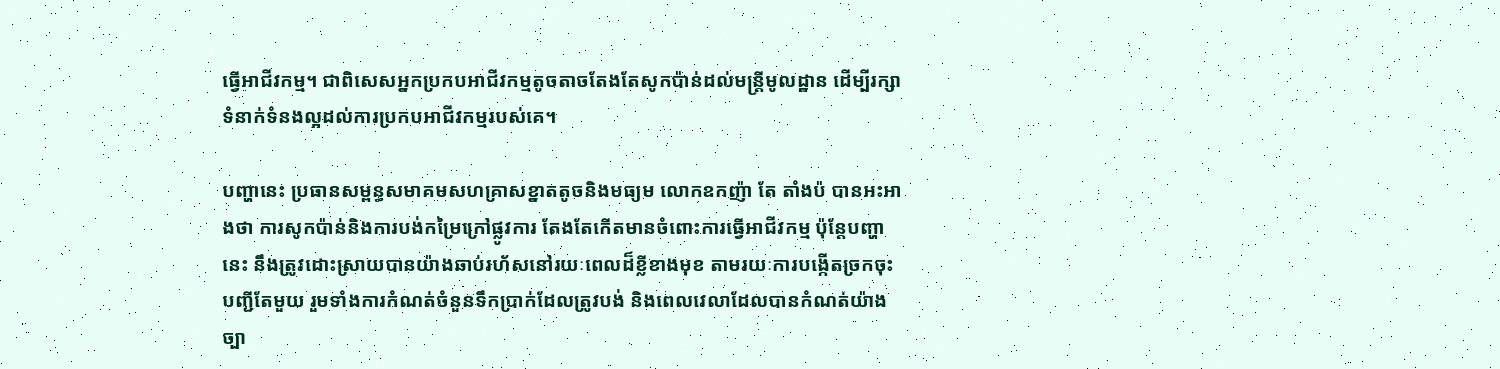ធ្វើអាជីវកម្ម។ ជាពិសេសអ្នកប្រកបអាជីវកម្មតូចតាចតែងតែសូកប៉ាន់ដល់មន្ត្រីមូលដ្ឋាន ដើម្បីរក្សាទំនាក់ទំនងល្អដល់ការប្រកបអាជីវកម្មរបស់គេ។

បញ្ហានេះ ប្រធានសម្ពន្ធសមាគមសហគ្រាសខ្នាតតូចនិងមធ្យម លោកឧកញ៉ា តែ តាំងប៉ បានអះអាងថា ការសូកប៉ាន់និងការបង់កម្រៃក្រៅផ្លូវការ តែងតែកើតមានចំពោះការធ្វើអាជីវកម្ម ប៉ុន្តែបញ្ហានេះ នឹងត្រូវដោះស្រាយបានយ៉ាងឆាប់រហ័សនៅរយៈពេលដ៏ខ្លីខាងមុខ តាមរយៈការបង្កើតច្រកចុះបញ្ជីតែមួយ រួមទាំងការកំណត់ចំនួនទឹកប្រាក់ដែលត្រូវបង់ និងពេលវេលាដែលបានកំណត់យ៉ាងច្បា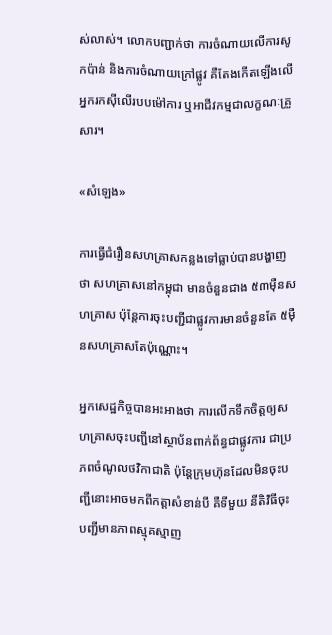ស់លាស់។ លោកបញ្ជាក់ថា ការចំណាយលើការសូកប៉ាន់ និងការចំណាយក្រៅផ្លូវ គឺតែងកើតឡើងលើអ្នករកស៊ីលើរបបម៉ៅការ ឬអាជីវកម្មជាលក្ខណៈគ្រួសារ។

«សំឡេង»

ការធ្វើជំរឿនសហគ្រាសកន្លងទៅធ្លាប់បានបង្ហាញថា សហគ្រាសនៅកម្ពុជា មានចំនួនជាង ៥៣ម៉ឺនសហគ្រាស ប៉ុន្តែការចុះបញ្ជីជាផ្លូវការមានចំនួនតែ ៥ម៉ឺនសហគ្រាសតែប៉ុណ្ណោះ។

អ្នកសេដ្ឋកិច្ចបានអះអាងថា ការលើកទឹកចិត្តឲ្យសហគ្រាសចុះបញ្ជីនៅស្ថាប័នពាក់ព័ន្ធជាផ្លូវការ ជាប្រភពចំណូលថវិកាជាតិ ប៉ុន្តែក្រុមហ៊ុនដែលមិនចុះបញ្ជីនោះអាចមកពីកត្តាសំខាន់បី គឺទីមួយ នីតិវិធីចុះបញ្ជីមានភាពស្មុគស្មាញ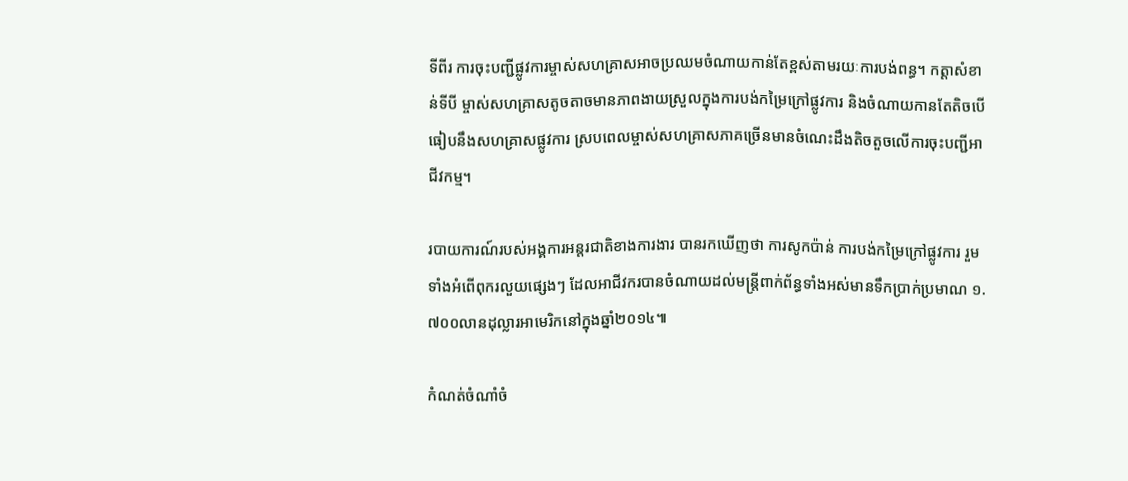ទីពីរ ការចុះបញ្ជីផ្លូវការម្ចាស់សហគ្រាសអាចប្រឈមចំណាយកាន់តែខ្ពស់តាមរយៈការបង់ពន្ធ។ កត្តាសំខាន់ទីបី ម្ចាស់សហគ្រាសតូចតាចមានភាពងាយស្រួលក្នុងការបង់កម្រៃក្រៅផ្លូវការ និងចំណាយកានតែតិចបើធៀបនឹងសហគ្រាសផ្លូវការ ស្របពេលម្ចាស់សហគ្រាសភាគច្រើនមានចំណេះដឹងតិចតួចលើការចុះបញ្ជីអាជីវកម្ម។

របាយការណ៍របស់អង្គការអន្តរជាតិខាងការងារ បានរកឃើញថា ការសូកប៉ាន់ ការបង់កម្រៃក្រៅផ្លូវការ រួមទាំងអំពើពុករលួយផ្សេងៗ ដែលអាជីវករបានចំណាយដល់មន្ត្រីពាក់ព័ន្ធទាំងអស់មានទឹកប្រាក់ប្រមាណ ១.៧០០លានដុល្លារអាមេរិកនៅក្នុងឆ្នាំ២០១៤៕

កំណត់ចំណាំចំ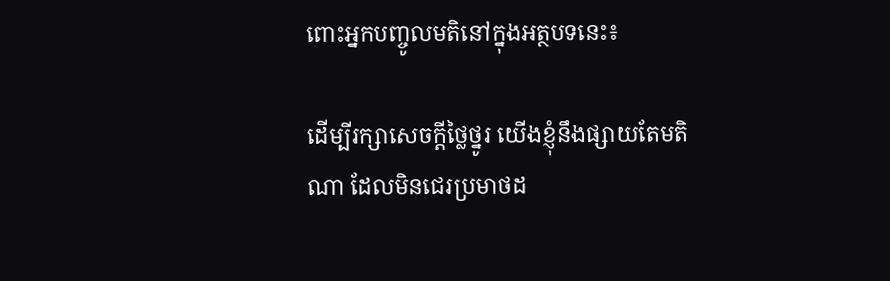ពោះអ្នកបញ្ចូលមតិនៅក្នុងអត្ថបទនេះ៖

ដើម្បីរក្សាសេចក្ដីថ្លៃថ្នូរ យើងខ្ញុំនឹងផ្សាយតែមតិណា ដែលមិនជេរប្រមាថដ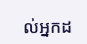ល់អ្នកដ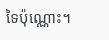ទៃប៉ុណ្ណោះ។